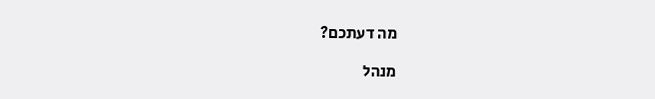מה דעתכם?

מנהל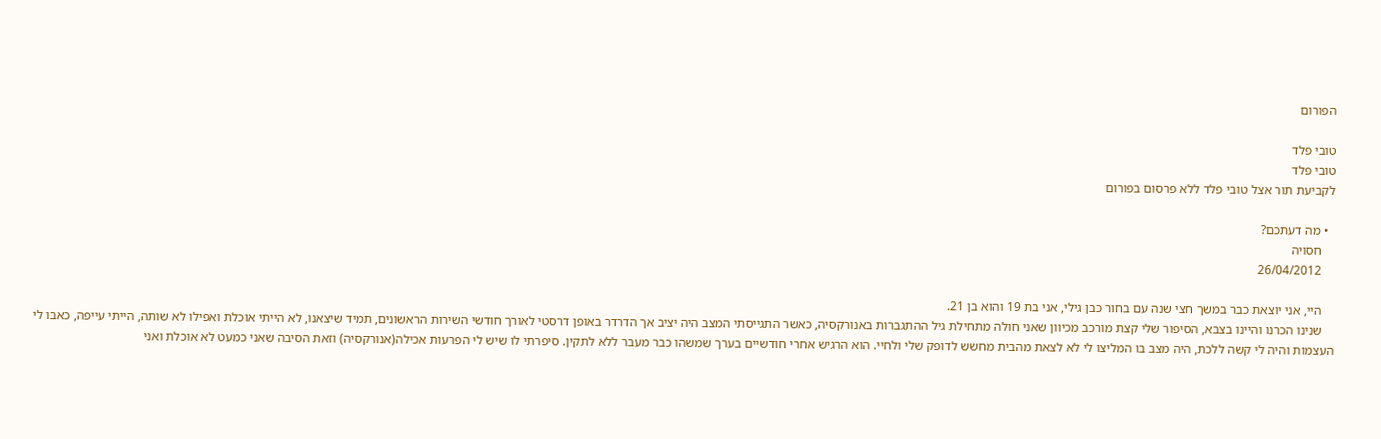הפורום

טובי פלד
טובי פלד
לקביעת תור אצל טובי פלד ללא פרסום בפורום

  • מה דעתכם?
    חסויה
    26/04/2012

    היי, אני יוצאת כבר במשך חצי שנה עם בחור כבן גילי, אני בת 19 והוא בן 21.
    שנינו הכרנו והיינו בצבא, הסיפור שלי קצת מורכב מכיוון שאני חולה מתחילת גיל ההתגברות באנורקסיה, כאשר התגייסתי המצב היה יציב אך הדרדר באופן דרסטי לאורך חודשי השירות הראשונים, תמיד שיצאנו, לא הייתי אוכלת ואפילו לא שותה, הייתי עייפה, כאבו לי העצמות והיה לי קשה ללכת, היה מצב בו המליצו לי לא לצאת מהבית מחשש לדופק שלי ולחיי. הוא הרגיש אחרי חודשיים בערך שמשהו כבר מעבר ללא לתקין. סיפרתי לו שיש לי הפרעות אכילה(אנורקסיה) וזאת הסיבה שאני כמעט לא אוכלת ואני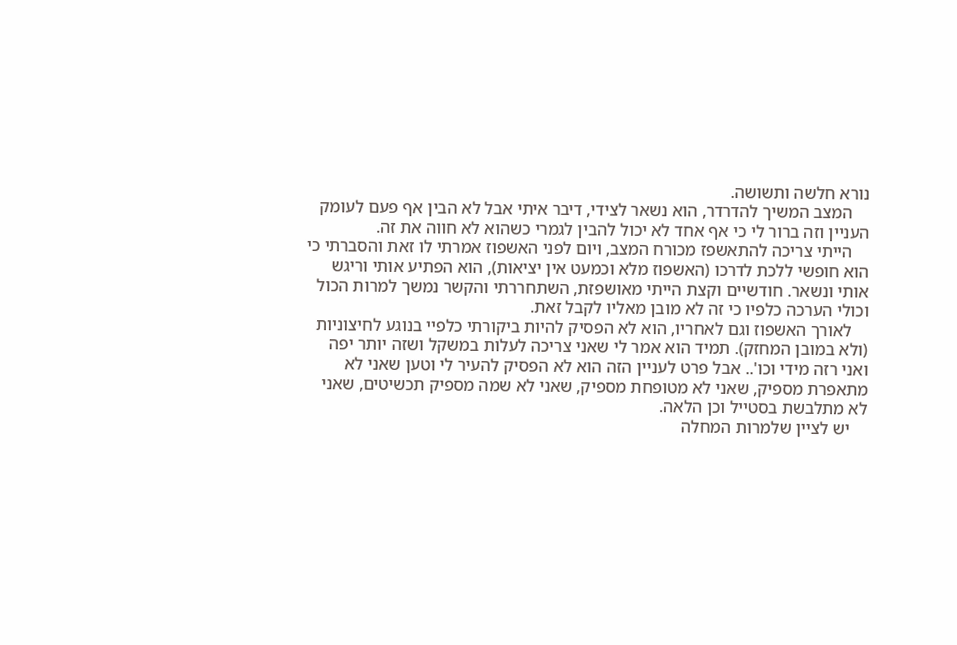נורא חלשה ותשושה.
    המצב המשיך להדרדר, הוא נשאר לצידי, דיבר איתי אבל לא הבין אף פעם לעומק העניין וזה ברור לי כי אף אחד לא יכול להבין לגמרי כשהוא לא חווה את זה.
    הייתי צריכה להתאשפז מכורח המצב, ויום לפני האשפוז אמרתי לו זאת והסברתי כי הוא חופשי ללכת לדרכו (האשפוז מלא וכמעט אין יציאות), הוא הפתיע אותי וריגש אותי ונשאר. חודשיים וקצת הייתי מאושפזת, השתחררתי והקשר נמשך למרות הכול וכולי הערכה כלפיו כי זה לא מובן מאליו לקבל זאת.
    לאורך האשפוז וגם לאחריו, הוא לא הפסיק להיות ביקורתי כלפיי בנוגע לחיצוניות (ולא במובן המחזק). תמיד הוא אמר לי שאני צריכה לעלות במשקל ושזה יותר יפה ואני רזה מידי וכו'.. אבל פרט לעניין הזה הוא לא הפסיק להעיר לי וטען שאני לא מתאפרת מספיק, שאני לא מטופחת מספיק, שאני לא שמה מספיק תכשיטים, שאני לא מתלבשת בסטייל וכן הלאה.
    יש לציין שלמרות המחלה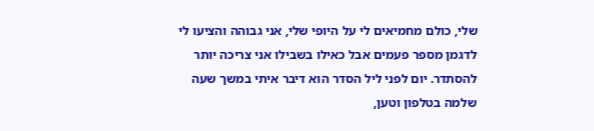שלי, כולם מחמיאים לי על היופי שלי, אני גבוהה והציעו לי לדגמן מספר פעמים אבל כאילו בשבילו אני צריכה יותר להסתדר. יום לפני ליל הסדר הוא דיבר איתי במשך שעה שלמה בטלפון וטען,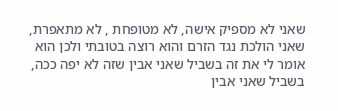שאני לא מספיק אישה, לא מטופחת , לא מתאפרת, שאני הולכת נגד הזרם והוא רוצה בטובתי ולכן הוא אומר לי את זה בשביל שאני אבין שזה לא יפה ככה, בשביל שאני אבין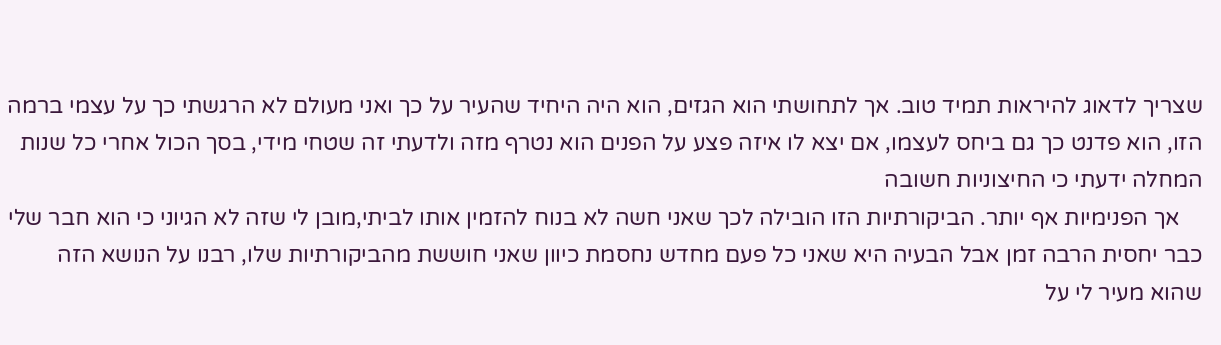שצריך לדאוג להיראות תמיד טוב. אך לתחושתי הוא הגזים, הוא היה היחיד שהעיר על כך ואני מעולם לא הרגשתי כך על עצמי ברמה הזו, הוא פדנט כך גם ביחס לעצמו, אם יצא לו איזה פצע על הפנים הוא נטרף מזה ולדעתי זה שטחי מידי, בסך הכול אחרי כל שנות המחלה ידעתי כי החיצוניות חשובה
    אך הפנימיות אף יותר. הביקורתיות הזו הובילה לכך שאני חשה לא בנוח להזמין אותו לביתי,מובן לי שזה לא הגיוני כי הוא חבר שלי כבר יחסית הרבה זמן אבל הבעיה היא שאני כל פעם מחדש נחסמת כיוון שאני חוששת מהביקורתיות שלו, רבנו על הנושא הזה שהוא מעיר לי על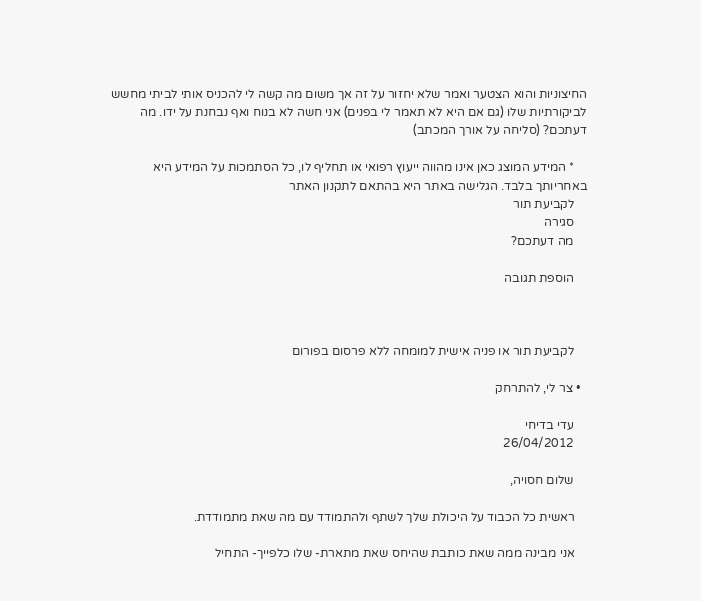החיצוניות והוא הצטער ואמר שלא יחזור על זה אך משום מה קשה לי להכניס אותי לביתי מחשש לביקורתיות שלו (גם אם היא לא תאמר לי בפנים) אני חשה לא בנוח ואף נבחנת על ידו. מה דעתכם? (סליחה על אורך המכתב)

    * המידע המוצג כאן אינו מהווה ייעוץ רפואי או תחליף לו, כל הסתמכות על המידע היא באחריותך בלבד. הגלישה באתר היא בהתאם לתקנון האתר
    לקביעת תור
    סגירה
    מה דעתכם?

    הוספת תגובה



    לקביעת תור או פניה אישית למומחה ללא פרסום בפורום

  • צר לי, להתרחק

    עדי בדיחי
    26/04/2012

    שלום חסויה,

    ראשית כל הכבוד על היכולת שלך לשתף ולהתמודד עם מה שאת מתמודדת.

    אני מבינה ממה שאת כותבת שהיחס שאת מתארת- שלו כלפייך- התחיל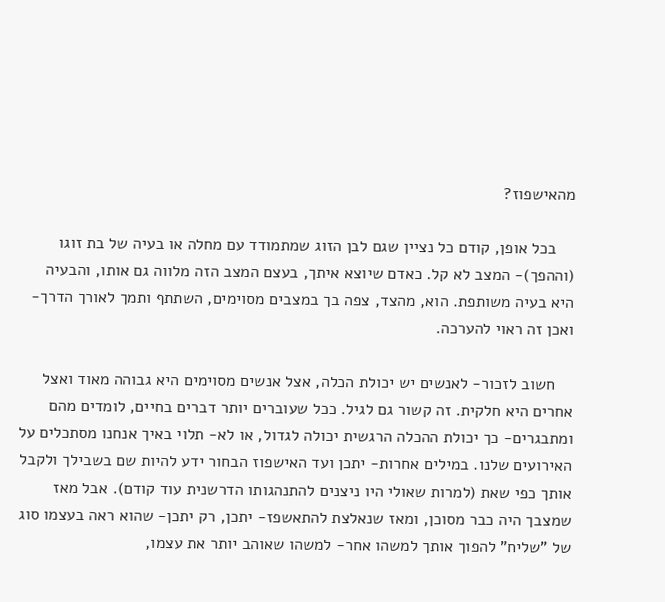מהאישפוז?

    בכל אופן, קודם כל נציין שגם לבן הזוג שמתמודד עם מחלה או בעיה של בת זוגו (וההפך)- המצב לא קל. כאדם שיוצא איתך, בעצם המצב הזה מלווה גם אותו, והבעיה היא בעיה משותפת. הוא, מהצד, צפה בך במצבים מסוימים, השתתף ותמך לאורך הדרך- ואכן זה ראוי להערכה.

    חשוב לזכור- לאנשים יש יכולת הכלה, אצל אנשים מסוימים היא גבוהה מאוד ואצל אחרים היא חלקית. זה קשור גם לגיל. ככל שעוברים יותר דברים בחיים, לומדים מהם ומתבגרים- כך יכולת ההכלה הרגשית יכולה לגדול, או לא- תלוי באיך אנחנו מסתכלים על האירועים שלנו. במילים אחרות- יתכן ועד האישפוז הבחור ידע להיות שם בשבילך ולקבל אותך כפי שאת (למרות שאולי היו ניצנים להתנהגותו הדרשנית עוד קודם). אבל מאז שמצבך היה כבר מסוכן, ומאז שנאלצת להתאשפז- יתכן, רק יתכן- שהוא ראה בעצמו סוג של "שליח" להפוך אותך למשהו אחר- למשהו שאוהב יותר את עצמו,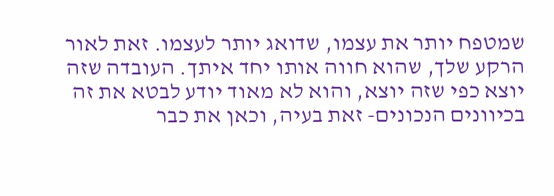שמטפח יותר את עצמו, שדואג יותר לעצמו. זאת לאור הרקע שלך, שהוא חווה אותו יחד איתך. העובדה שזה יוצא כפי שזה יוצא, והוא לא מאוד יודע לבטא את זה בכיוונים הנכונים- זאת בעיה, וכאן את כבר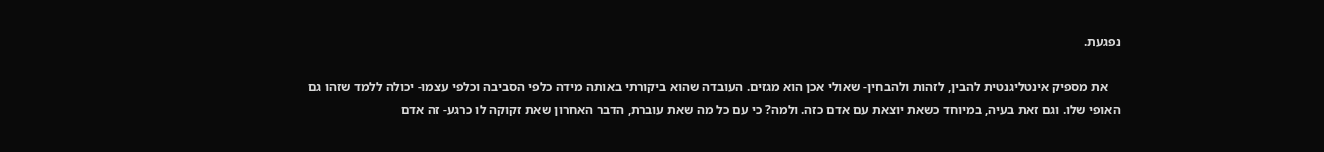נפגעת.

    את מספיק אינטליגנטית להבין, לזהות ולהבחין- שאולי אכן הוא מגזים. העובדה שהוא ביקורתי באותה מידה כלפי הסביבה וכלפי עצמו- יכולה ללמד שזהו גם האופי שלו. וגם זאת בעיה, במיוחד כשאת יוצאת עם אדם כזה. ולמה? כי עם כל מה שאת עוברת, הדבר האחרון שאת זקוקה לו כרגע- זה אדם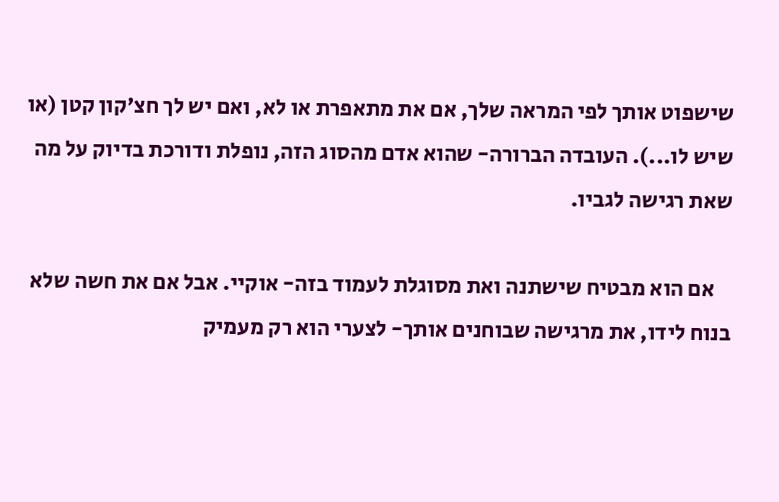שישפוט אותך לפי המראה שלך, אם את מתאפרת או לא, ואם יש לך חצ'קון קטן (או שיש לו...). העובדה הברורה- שהוא אדם מהסוג הזה, נופלת ודורכת בדיוק על מה שאת רגישה לגביו.

    אם הוא מבטיח שישתנה ואת מסוגלת לעמוד בזה- אוקיי. אבל אם את חשה שלא בנוח לידו, את מרגישה שבוחנים אותך- לצערי הוא רק מעמיק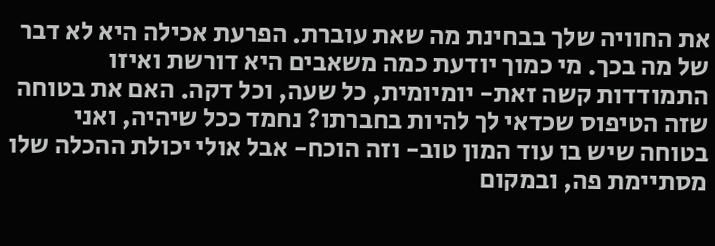את החוויה שלך בבחינת מה שאת עוברת. הפרעת אכילה היא לא דבר של מה בכך. מי כמוך יודעת כמה משאבים היא דורשת ואיזו התמודדות קשה זאת- יומיומית, כל שעה, וכל דקה. האם את בטוחה שזה הטיפוס שכדאי לך להיות בחברתו? נחמד ככל שיהיה, ואני בטוחה שיש בו עוד המון טוב- וזה הוכח- אבל אולי יכולת ההכלה שלו מסתיימת פה, ובמקום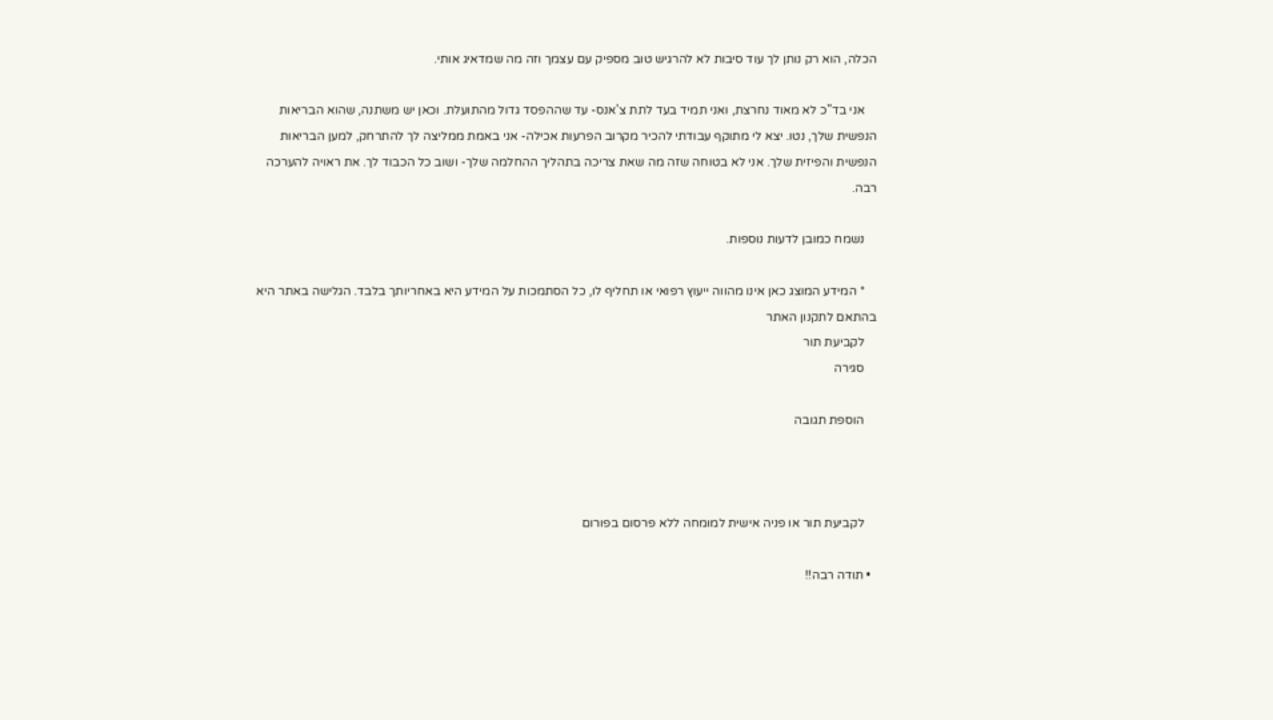הכלה, הוא רק נותן לך עוד סיבות לא להרגיש טוב מספיק עם עצמך וזה מה שמדאיג אותי.

    אני בד"כ לא מאוד נחרצת, ואני תמיד בעד לתת צ'אנס- עד שההפסד גדול מהתועלת. וכאן יש משתנה, שהוא הבריאות הנפשית שלך, נטו. יצא לי מתוקף עבודתי להכיר מקרוב הפרעות אכילה- אני באמת ממליצה לך להתרחק, למען הבריאות הנפשית והפיזית שלך. אני לא בטוחה שזה מה שאת צריכה בתהליך ההחלמה שלך- ושוב כל הכבוד לך. את ראויה להערכה רבה.

    נשמח כמובן לדעות נוספות.

    * המידע המוצג כאן אינו מהווה ייעוץ רפואי או תחליף לו, כל הסתמכות על המידע היא באחריותך בלבד. הגלישה באתר היא בהתאם לתקנון האתר
    לקביעת תור
    סגירה

    הוספת תגובה



    לקביעת תור או פניה אישית למומחה ללא פרסום בפורום

  • תודה רבה!!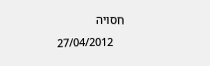חסויה
    27/04/2012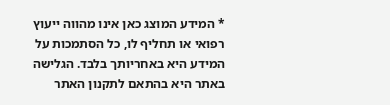* המידע המוצג כאן אינו מהווה ייעוץ רפואי או תחליף לו, כל הסתמכות על המידע היא באחריותך בלבד. הגלישה באתר היא בהתאם לתקנון האתר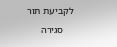לקביעת תור
    סגירה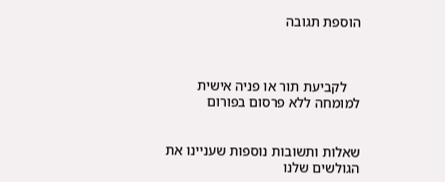הוספת תגובה



    לקביעת תור או פניה אישית למומחה ללא פרסום בפורום


שאלות ותשובות נוספות שעניינו את הגולשים שלנו